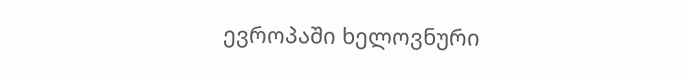ევროპაში ხელოვნური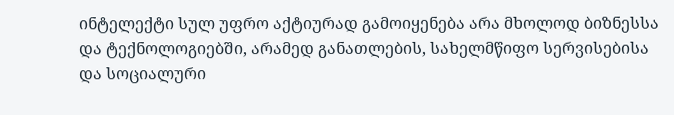ინტელექტი სულ უფრო აქტიურად გამოიყენება არა მხოლოდ ბიზნესსა და ტექნოლოგიებში, არამედ განათლების, სახელმწიფო სერვისებისა და სოციალური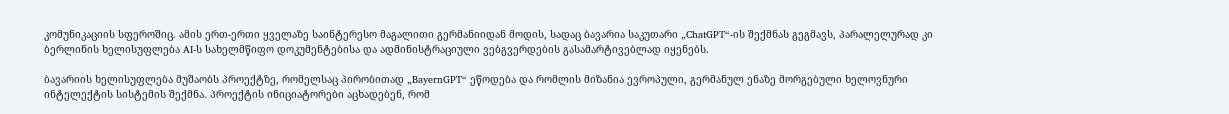კომუნიკაციის სფეროშიც. ამის ერთ-ერთი ყველაზე საინტერესო მაგალითი გერმანიიდან მოდის, სადაც ბავარია საკუთარი „ChatGPT“-ის შექმნას გეგმავს, პარალელურად კი ბერლინის ხელისუფლება AI-ს სახელმწიფო დოკუმენტებისა და ადმინისტრაციული ვებგვერდების გასამარტივებლად იყენებს.

ბავარიის ხელისუფლება მუშაობს პროექტზე, რომელსაც პირობითად „BayernGPT“ ეწოდება და რომლის მიზანია ევროპული, გერმანულ ენაზე მორგებული ხელოვნური ინტელექტის სისტემის შექმნა. პროექტის ინიციატორები აცხადებენ, რომ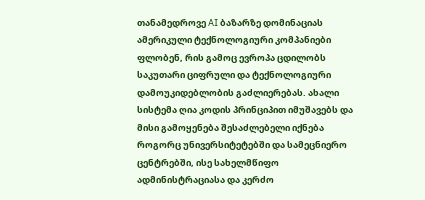თანამედროვე AI ბაზარზე დომინაციას ამერიკული ტექნოლოგიური კომპანიები ფლობენ, რის გამოც ევროპა ცდილობს საკუთარი ციფრული და ტექნოლოგიური დამოუკიდებლობის გაძლიერებას. ახალი სისტემა ღია კოდის პრინციპით იმუშავებს და მისი გამოყენება შესაძლებელი იქნება როგორც უნივერსიტეტებში და სამეცნიერო ცენტრებში, ისე სახელმწიფო ადმინისტრაციასა და კერძო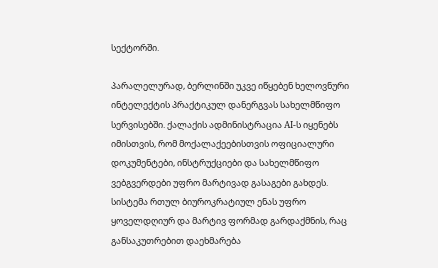სექტორში.

პარალელურად, ბერლინში უკვე იწყებენ ხელოვნური ინტელექტის პრაქტიკულ დანერგვას სახელმწიფო სერვისებში. ქალაქის ადმინისტრაცია AI-ს იყენებს იმისთვის, რომ მოქალაქეებისთვის ოფიციალური დოკუმენტები, ინსტრუქციები და სახელმწიფო ვებგვერდები უფრო მარტივად გასაგები გახდეს. სისტემა რთულ ბიუროკრატიულ ენას უფრო ყოველდღიურ და მარტივ ფორმად გარდაქმნის, რაც განსაკუთრებით დაეხმარება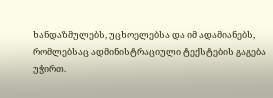ხანდაზმულებს, უცხოელებსა და იმ ადამიანებს, რომლებსაც ადმინისტრაციული ტექსტების გაგება უჭირთ.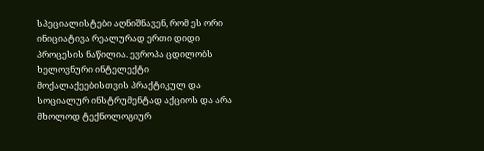სპეციალისტები აღნიშნავენ, რომ ეს ორი ინიციატივა რეალურად ერთი დიდი პროცესის ნაწილია. ევროპა ცდილობს ხელოვნური ინტელექტი მოქალაქეებისთვის პრაქტიკულ და სოციალურ ინსტრუმენტად აქციოს და არა მხოლოდ ტექნოლოგიურ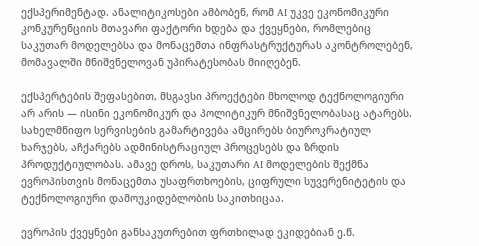ექსპერიმენტად. ანალიტიკოსები ამბობენ, რომ AI უკვე ეკონომიკური კონკურენციის მთავარი ფაქტორი ხდება და ქვეყნები, რომლებიც საკუთარ მოდელებსა და მონაცემთა ინფრასტრუქტურას აკონტროლებენ, მომავალში მნიშვნელოვან უპირატესობას მიიღებენ.

ექსპერტების შეფასებით, მსგავსი პროექტები მხოლოდ ტექნოლოგიური არ არის — ისინი ეკონომიკურ და პოლიტიკურ მნიშვნელობასაც ატარებს. სახელმწიფო სერვისების გამარტივება ამცირებს ბიუროკრატიულ ხარჯებს, აჩქარებს ადმინისტრაციულ პროცესებს და ზრდის პროდუქტიულობას. ამავე დროს, საკუთარი AI მოდელების შექმნა ევროპისთვის მონაცემთა უსაფრთხოების, ციფრული სუვერენიტეტის და ტექნოლოგიური დამოუკიდებლობის საკითხიცაა.

ევროპის ქვეყნები განსაკუთრებით ფრთხილად ეკიდებიან ე.წ.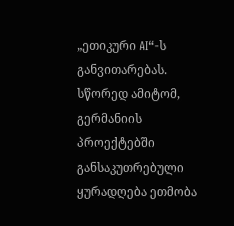„ეთიკური AI“-ს განვითარებას. სწორედ ამიტომ, გერმანიის პროექტებში განსაკუთრებული ყურადღება ეთმობა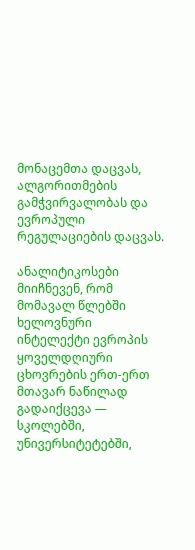მონაცემთა დაცვას, ალგორითმების გამჭვირვალობას და ევროპული რეგულაციების დაცვას.

ანალიტიკოსები მიიჩნევენ, რომ მომავალ წლებში ხელოვნური ინტელექტი ევროპის ყოველდღიური ცხოვრების ერთ-ერთ მთავარ ნაწილად გადაიქცევა — სკოლებში, უნივერსიტეტებში,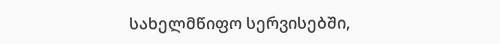სახელმწიფო სერვისებში,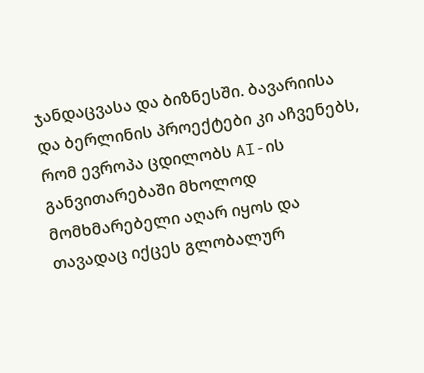ჯანდაცვასა და ბიზნესში. ბავარიისა და ბერლინის პროექტები კი აჩვენებს, რომ ევროპა ცდილობს AI-ის განვითარებაში მხოლოდ მომხმარებელი აღარ იყოს და თავადაც იქცეს გლობალურ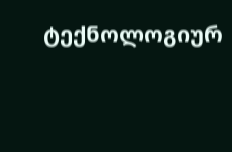ტექნოლოგიურ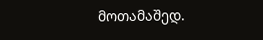მოთამაშედ.